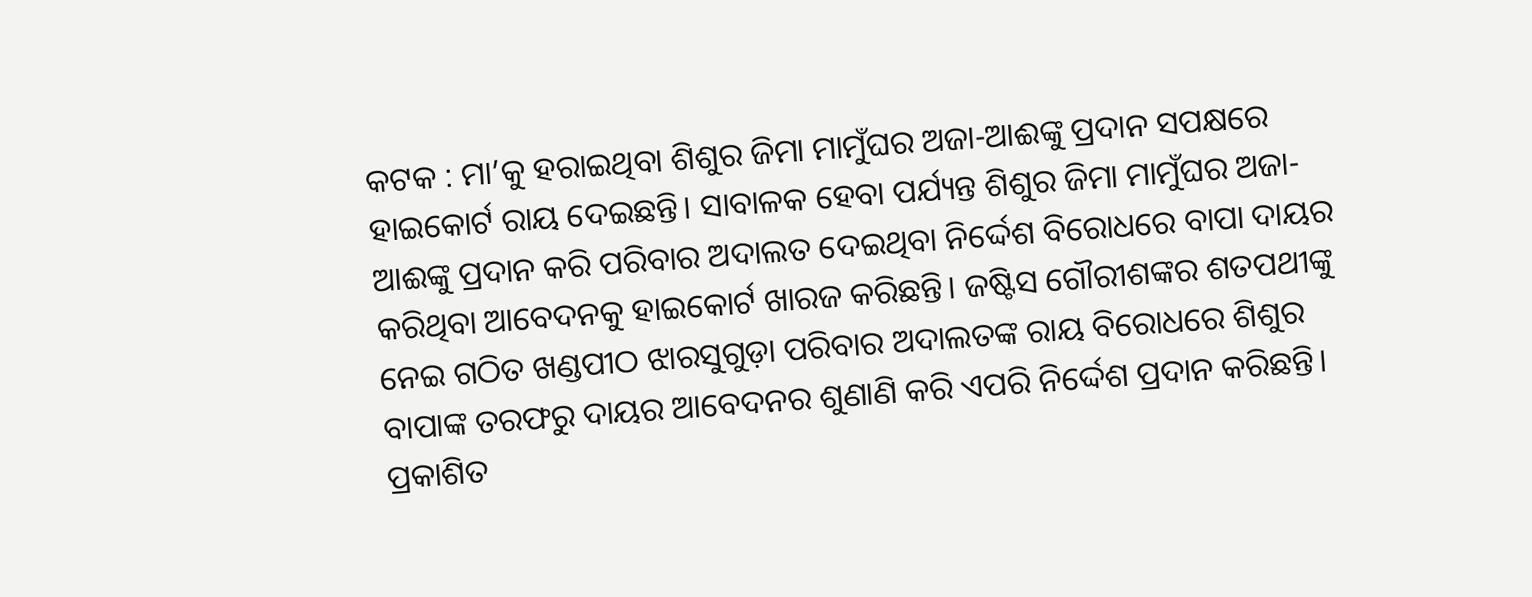କଟକ : ମା’କୁ ହରାଇଥିବା ଶିଶୁର ଜିମା ମାମୁଁଘର ଅଜା-ଆଈଙ୍କୁ ପ୍ରଦାନ ସପକ୍ଷରେ ହାଇକୋର୍ଟ ରାୟ ଦେଇଛନ୍ତି। ସାବାଳକ ହେବା ପର୍ଯ୍ୟନ୍ତ ଶିଶୁର ଜିମା ମାମୁଁଘର ଅଜା-ଆଈଙ୍କୁ ପ୍ରଦାନ କରି ପରିବାର ଅଦାଲତ ଦେଇଥିବା ନିର୍ଦ୍ଦେଶ ବିରୋଧରେ ବାପା ଦାୟର କରିଥିବା ଆବେଦନକୁ ହାଇକୋର୍ଟ ଖାରଜ କରିଛନ୍ତି। ଜଷ୍ଟିସ ଗୌରୀଶଙ୍କର ଶତପଥୀଙ୍କୁ ନେଇ ଗଠିତ ଖଣ୍ଡପୀଠ ଝାରସୁଗୁଡ଼ା ପରିବାର ଅଦାଲତଙ୍କ ରାୟ ବିରୋଧରେ ଶିଶୁର ବାପାଙ୍କ ତରଫରୁ ଦାୟର ଆବେଦନର ଶୁଣାଣି କରି ଏପରି ନିର୍ଦ୍ଦେଶ ପ୍ରଦାନ କରିଛନ୍ତି।
ପ୍ରକାଶିତ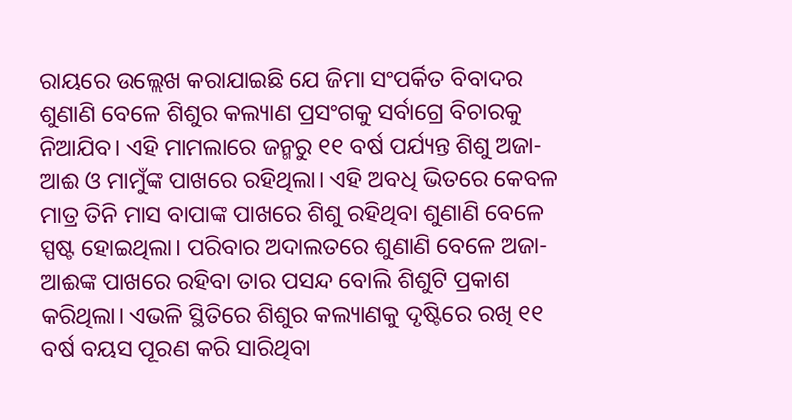ରାୟରେ ଉଲ୍ଲେଖ କରାଯାଇଛି ଯେ ଜିମା ସଂପର୍କିତ ବିବାଦର ଶୁଣାଣି ବେଳେ ଶିଶୁର କଲ୍ୟାଣ ପ୍ରସଂଗକୁ ସର୍ବାଗ୍ରେ ବିଚାରକୁ ନିଆଯିବ। ଏହି ମାମଲାରେ ଜନ୍ମରୁ ୧୧ ବର୍ଷ ପର୍ଯ୍ୟନ୍ତ ଶିଶୁ ଅଜା-ଆଈ ଓ ମାମୁଁଙ୍କ ପାଖରେ ରହିଥିଲା। ଏହି ଅବଧି ଭିତରେ କେବଳ ମାତ୍ର ତିନି ମାସ ବାପାଙ୍କ ପାଖରେ ଶିଶୁ ରହିଥିବା ଶୁଣାଣି ବେଳେ ସ୍ପଷ୍ଟ ହୋଇଥିଲା। ପରିବାର ଅଦାଲତରେ ଶୁଣାଣି ବେଳେ ଅଜା-ଆଈଙ୍କ ପାଖରେ ରହିବା ତାର ପସନ୍ଦ ବୋଲି ଶିଶୁଟି ପ୍ରକାଶ କରିଥିଲା। ଏଭଳି ସ୍ଥିତିରେ ଶିଶୁର କଲ୍ୟାଣକୁ ଦୃଷ୍ଟିରେ ରଖି ୧୧ ବର୍ଷ ବୟସ ପୂରଣ କରି ସାରିଥିବା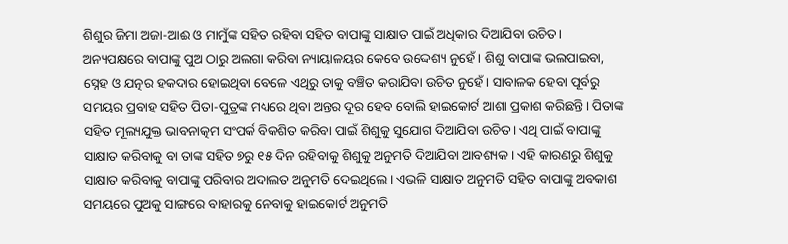ଶିଶୁର ଜିମା ଅଜା-ଆଈ ଓ ମାମୁଁଙ୍କ ସହିତ ରହିବା ସହିତ ବାପାଙ୍କୁ ସାକ୍ଷାତ ପାଇଁ ଅଧିକାର ଦିଆଯିବା ଉଚିତ।
ଅନ୍ୟପକ୍ଷରେ ବାପାଙ୍କୁ ପୁଅ ଠାରୁ ଅଲଗା କରିବା ନ୍ୟାୟାଳୟର କେବେ ଉଦ୍ଦେଶ୍ୟ ନୁହେଁ। ଶିଶୁ ବାପାଙ୍କ ଭଲପାଇବା, ସ୍ନେହ ଓ ଯତ୍ନର ହକଦାର ହୋଇଥିବା ବେଳେ ଏଥିରୁ ତାକୁ ବଞ୍ଚିତ କରାଯିବା ଉଚିତ ନୁହେଁ। ସାବାଳକ ହେବା ପୂର୍ବରୁ ସମୟର ପ୍ରବାହ ସହିତ ପିତା-ପୁତ୍ରଙ୍କ ମଧ୍ୟରେ ଥିବା ଅନ୍ତର ଦୂର ହେବ ବୋଲି ହାଇକୋର୍ଟ ଆଶା ପ୍ରକାଶ କରିଛନ୍ତି। ପିତାଙ୍କ ସହିତ ମୂଲ୍ୟଯୁକ୍ତ ଭାବନାତ୍କମ ସଂପର୍କ ବିକଶିତ କରିବା ପାଇଁ ଶିଶୁକୁ ସୁଯୋଗ ଦିଆଯିବା ଉଚିତ। ଏଥି ପାଇଁ ବାପାଙ୍କୁ ସାକ୍ଷାତ କରିବାକୁ ବା ତାଙ୍କ ସହିତ ୭ରୁ ୧୫ ଦିନ ରହିବାକୁ ଶିଶୁକୁ ଅନୁମତି ଦିଆଯିବା ଆବଶ୍ୟକ। ଏହି କାରଣରୁ ଶିଶୁକୁ ସାକ୍ଷାତ କରିବାକୁ ବାପାଙ୍କୁ ପରିବାର ଅଦାଲତ ଅନୁମତି ଦେଇଥିଲେ। ଏଭଳି ସାକ୍ଷାତ ଅନୁମତି ସହିତ ବାପାଙ୍କୁ ଅବକାଶ ସମୟରେ ପୁଅକୁ ସାଙ୍ଗରେ ବାହାରକୁ ନେବାକୁ ହାଇକୋର୍ଟ ଅନୁମତି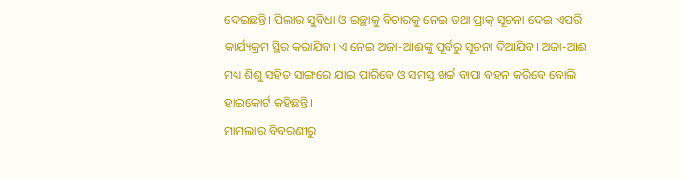ଦେଇଛନ୍ତି। ପିଲାର ସୁବିଧା ଓ ଇଚ୍ଛାକୁ ବିଚାରକୁ ନେଇ ତଥା ପ୍ରାକ୍ ସୂଚନା ଦେଇ ଏପରି କାର୍ଯ୍ୟକ୍ରମ ସ୍ଥିର କରାଯିବ। ଏ ନେଇ ଅଜା-ଆଈଙ୍କୁ ପୂର୍ବରୁ ସୂଚନା ଦିଆଯିବ। ଅଜା-ଆଈ ମଧ୍ୟ ଶିଶୁ ସହିତ ସାଙ୍ଗରେ ଯାଇ ପାରିବେ ଓ ସମସ୍ତ ଖର୍ଚ୍ଚ ବାପା ବହନ କରିବେ ବୋଲି ହାଇକୋର୍ଟ କହିଛନ୍ତି।
ମାମଲାର ବିବରଣୀରୁ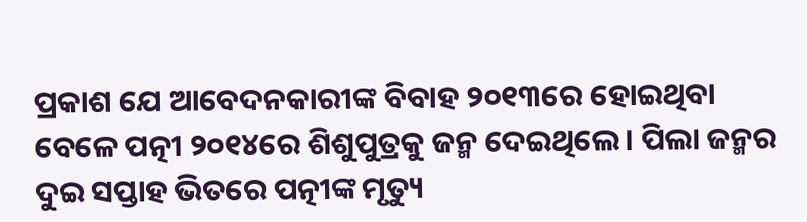ପ୍ରକାଶ ଯେ ଆବେଦନକାରୀଙ୍କ ବିବାହ ୨୦୧୩ରେ ହୋଇଥିବା ବେଳେ ପତ୍ନୀ ୨୦୧୪ରେ ଶିଶୁପୁତ୍ରକୁ ଜନ୍ମ ଦେଇଥିଲେ। ପିଲା ଜନ୍ମର ଦୁଇ ସପ୍ତାହ ଭିତରେ ପତ୍ନୀଙ୍କ ମୃତ୍ୟୁ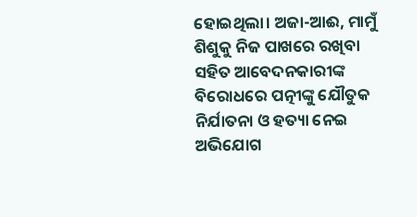ହୋଇଥିଲା। ଅଜା-ଆଈ, ମାମୁଁ ଶିଶୁକୁ ନିଜ ପାଖରେ ରଖିବା ସହିତ ଆବେଦନକାରୀଙ୍କ ବିରୋଧରେ ପତ୍ନୀଙ୍କୁ ଯୌତୁକ ନିର୍ଯାତନା ଓ ହତ୍ୟା ନେଇ ଅଭିଯୋଗ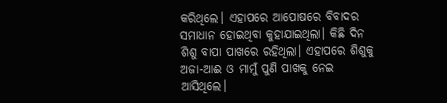କରିଥିଲେ। ଏହାପରେ ଆପୋଷରେ ବିବାଦର ସମାଧାନ ହୋଇଥିବା କୁହାଯାଇଥିଲା। କିଛି ଦିନ ଶିଶୁ ବାପା ପାଖରେ ରହିଥିଲା। ଏହାପରେ ଶିଶୁକୁ ଅଜା-ଆଈ ଓ ମାମୁଁ ପୁଣି ପାଖକୁ ନେଇ ଆସିଥିଲେ।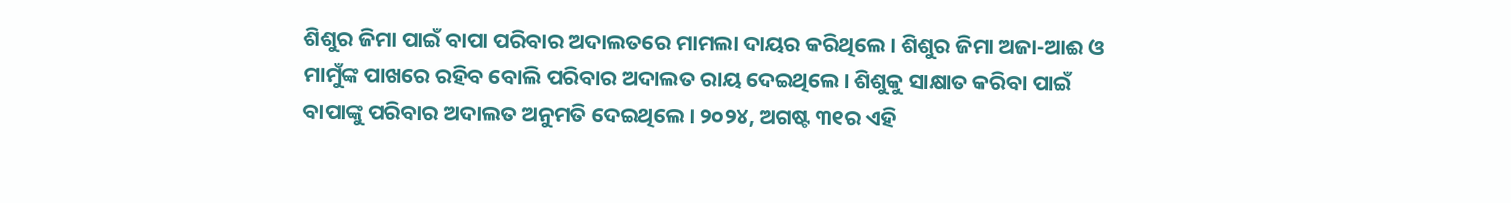ଶିଶୁର ଜିମା ପାଇଁ ବାପା ପରିବାର ଅଦାଲତରେ ମାମଲା ଦାୟର କରିଥିଲେ। ଶିଶୁର ଜିମା ଅଜା-ଆଈ ଓ ମାମୁଁଙ୍କ ପାଖରେ ରହିବ ବୋଲି ପରିବାର ଅଦାଲତ ରାୟ ଦେଇଥିଲେ। ଶିଶୁକୁ ସାକ୍ଷାତ କରିବା ପାଇଁ ବାପାଙ୍କୁ ପରିବାର ଅଦାଲତ ଅନୁମତି ଦେଇଥିଲେ। ୨୦୨୪, ଅଗଷ୍ଟ ୩୧ର ଏହି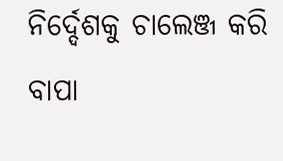ନିର୍ଦ୍ଦେଶକୁ ଚାଲେଞ୍ଜ କରି ବାପା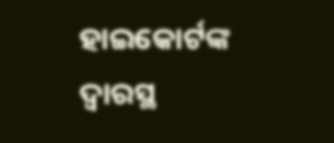ହାଇକୋର୍ଟଙ୍କ ଦ୍ବାରସ୍ଥ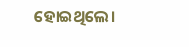ହୋଇଥିଲେ।